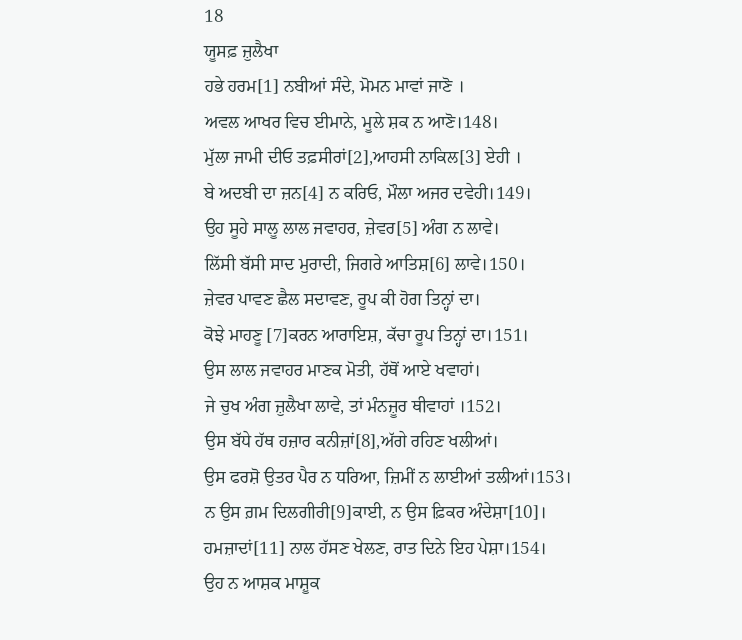18
ਯੂਸਫ਼ ਜ਼ੁਲੈਖਾ
ਹਭੇ ਹਰਮ[1] ਨਬੀਆਂ ਸੰਦੇ, ਮੋਮਨ ਮਾਵਾਂ ਜਾਣੋ ।
ਅਵਲ ਆਖਰ ਵਿਚ ਈਮਾਨੇ, ਮੂਲੇ ਸ਼ਕ ਨ ਆਣੋ।148।
ਮੁੱਲਾ ਜਾਮੀ ਦੀਓ ਤਫ਼ਸੀਰਾਂ[2],ਆਹਸੀ ਨਾਕਿਲ[3] ਏਹੀ ।
ਬੇ ਅਦਬੀ ਦਾ ਜ਼ਨ[4] ਨ ਕਰਿਓ, ਮੌਲਾ ਅਜਰ ਦਵੇਹੀ।149।
ਉਹ ਸੂਹੇ ਸਾਲੂ ਲਾਲ ਜਵਾਹਰ, ਜ਼ੇਵਰ[5] ਅੰਗ ਨ ਲਾਵੇ।
ਲਿੱਸੀ ਬੱਸੀ ਸਾਦ ਮੁਰਾਦੀ, ਜਿਗਰੇ ਆਤਿਸ਼[6] ਲਾਵੇ।150।
ਜ਼ੇਵਰ ਪਾਵਣ ਛੈਲ ਸਦਾਵਣ, ਰੂਪ ਕੀ ਹੋਗ ਤਿਨ੍ਹਾਂ ਦਾ।
ਕੋਝੇ ਮਾਹਣੂ [7]ਕਰਨ ਆਰਾਇਸ਼, ਕੱਚਾ ਰੂਪ ਤਿਨ੍ਹਾਂ ਦਾ।151।
ਉਸ ਲਾਲ ਜਵਾਹਰ ਮਾਣਕ ਮੋਤੀ, ਹੱਥੋਂ ਆਏ ਖਵਾਹਾਂ।
ਜੇ ਚੁਖ ਅੰਗ ਜ਼ੁਲੈਖਾ ਲਾਵੇ, ਤਾਂ ਮੰਨਜ਼ੂਰ ਥੀਵਾਹਾਂ ।152।
ਉਸ ਬੱਧੇ ਹੱਥ ਹਜ਼ਾਰ ਕਨੀਜ਼ਾਂ[8],ਅੱਗੇ ਰਹਿਣ ਖਲੀਆਂ।
ਉਸ ਫਰਸ਼ੋ ਉਤਰ ਪੈਰ ਨ ਧਰਿਆ, ਜ਼ਿਮੀਂ ਨ ਲਾਈਆਂ ਤਲੀਆਂ।153।
ਨ ਉਸ ਗ਼ਮ ਦਿਲਗੀਰੀ[9]ਕਾਈ, ਨ ਉਸ ਫ਼ਿਕਰ ਅੰਦੇਸ਼ਾ[10]।
ਹਮਜ਼ਾਦਾਂ[11] ਨਾਲ ਹੱਸਣ ਖੇਲਣ, ਰਾਤ ਦਿਨੇ ਇਹ ਪੇਸ਼ਾ।154।
ਉਹ ਨ ਆਸ਼ਕ ਮਾਸ਼ੂਕ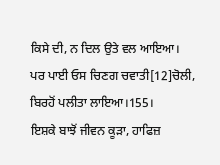ਕਿਸੇ ਦੀ, ਨ ਦਿਲ ਉਤੇ ਵਲ ਆਇਆ।
ਪਰ ਪਾਈ ਓਸ ਚਿਣਗ ਚਵਾਤੀ[12]ਚੋਲੀ, ਬਿਰਹੋਂ ਪਲੀਤਾ ਲਾਇਆ।155।
ਇਸ਼ਕੇ ਬਾਝੋਂ ਜੀਵਨ ਕੂੜਾ, ਹਾਫਿਜ਼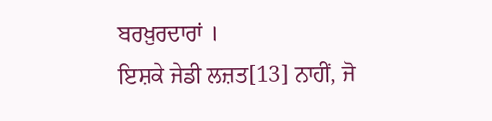ਬਰਖ਼ੁਰਦਾਰਾਂ ।
ਇਸ਼ਕੇ ਜੇਡੀ ਲਜ਼ਤ[13] ਨਾਹੀਂ, ਜੋ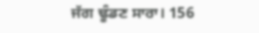ਜੱਗ ਢੂੰਡਣ ਸਾਰਾ। 156